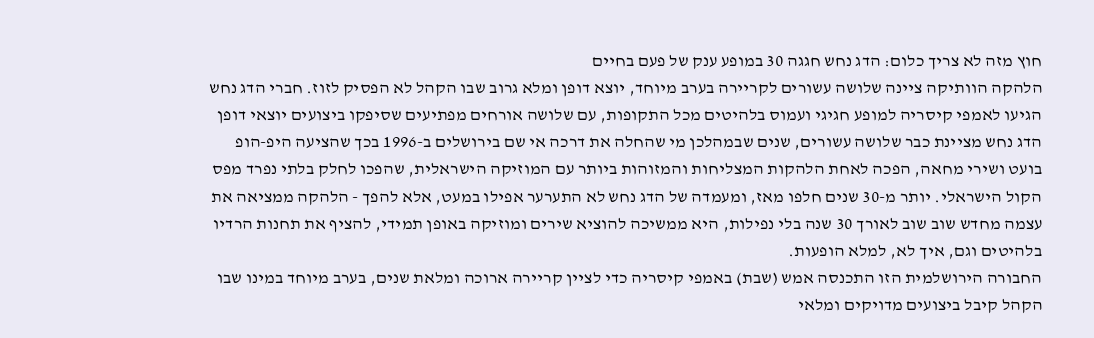חוץ מזה לא צריך כלום: הדג נחש חגגה 30 במופע ענק של פעם בחיים
הלהקה הוותיקה ציינה שלושה עשורים לקריירה בערב מיוחד, יוצא דופן ומלא גרוב שבו הקהל לא הפסיק לזוז. חברי הדג נחש הגיעו לאמפי קיסריה למופע חגיגי ועמוס בלהיטים מכל התקופות, עם שלושה אורחים מפתיעים שסיפקו ביצועים יוצאי דופן
הדג נחש מציינת כבר שלושה עשורים, שנים שבמהלכן מי שהחלה את דרכה אי שם בירושלים ב-1996 בכך שהציעה היפ-הופ בועט ושירי מחאה, הפכה לאחת הלהקות המצליחות והמזוהות ביותר עם המוזיקה הישראלית, שהפכו לחלק בלתי נפרד מפס הקול הישראלי. יותר מ-30 שנים חלפו מאז, ומעמדה של הדג נחש לא התערער אפילו במעט, אלא להפך - הלהקה ממציאה את עצמה מחדש שוב שוב לאורך 30 שנה בלי נפילות, היא ממשיכה להוציא שירים ומוזיקה באופן תמידי, להציף את תחנות הרדיו בלהיטים וגם, איך לא, למלא הופעות.
החבורה הירושלמית הזו התכנסה אמש (שבת) באמפי קיסריה כדי לציין קריירה ארוכה ומלאת שנים, בערב מיוחד במינו שבו הקהל קיבל ביצועים מדויקים ומלאי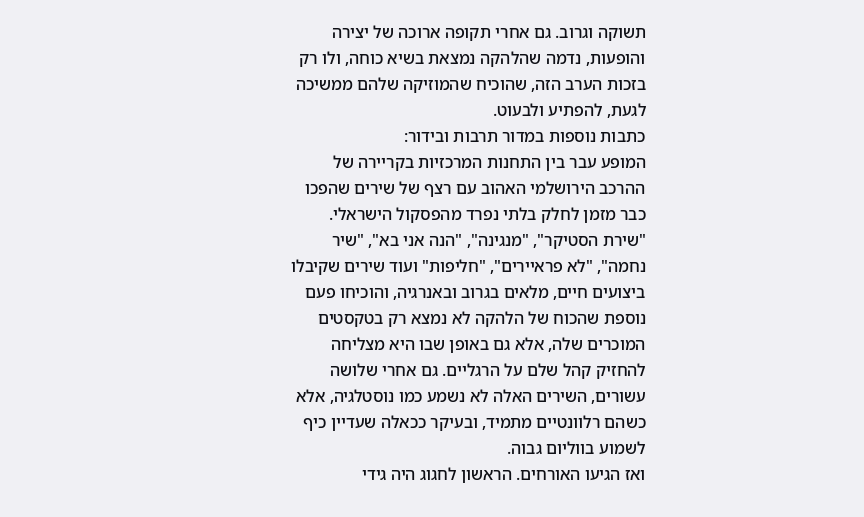תשוקה וגרוב. גם אחרי תקופה ארוכה של יצירה והופעות, נדמה שהלהקה נמצאת בשיא כוחה, ולו רק בזכות הערב הזה, שהוכיח שהמוזיקה שלהם ממשיכה לגעת, להפתיע ולבעוט.
כתבות נוספות במדור תרבות ובידור:
המופע עבר בין התחנות המרכזיות בקריירה של ההרכב הירושלמי האהוב עם רצף של שירים שהפכו כבר מזמן לחלק בלתי נפרד מהפסקול הישראלי. "שירת הסטיקר", "מנגינה", "הנה אני בא", "שיר נחמה", "לא פראיירים", "חליפות" ועוד שירים שקיבלו ביצועים חיים, מלאים בגרוב ובאנרגיה, והוכיחו פעם נוספת שהכוח של הלהקה לא נמצא רק בטקסטים המוכרים שלה, אלא גם באופן שבו היא מצליחה להחזיק קהל שלם על הרגליים. גם אחרי שלושה עשורים, השירים האלה לא נשמע כמו נוסטלגיה, אלא כשהם רלוונטיים מתמיד, ובעיקר ככאלה שעדיין כיף לשמוע בווליום גבוה.
ואז הגיעו האורחים. הראשון לחגוג היה גידי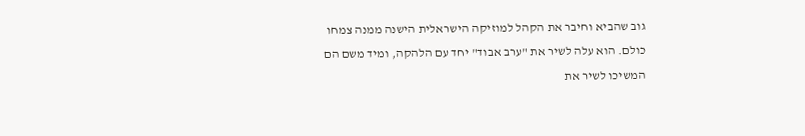גוב שהביא וחיבר את הקהל למוזיקה הישראלית הישנה ממנה צמחו כולם. הוא עלה לשיר את "ערב אבוד" יחד עם הלהקה, ומיד משם הם המשיכו לשיר את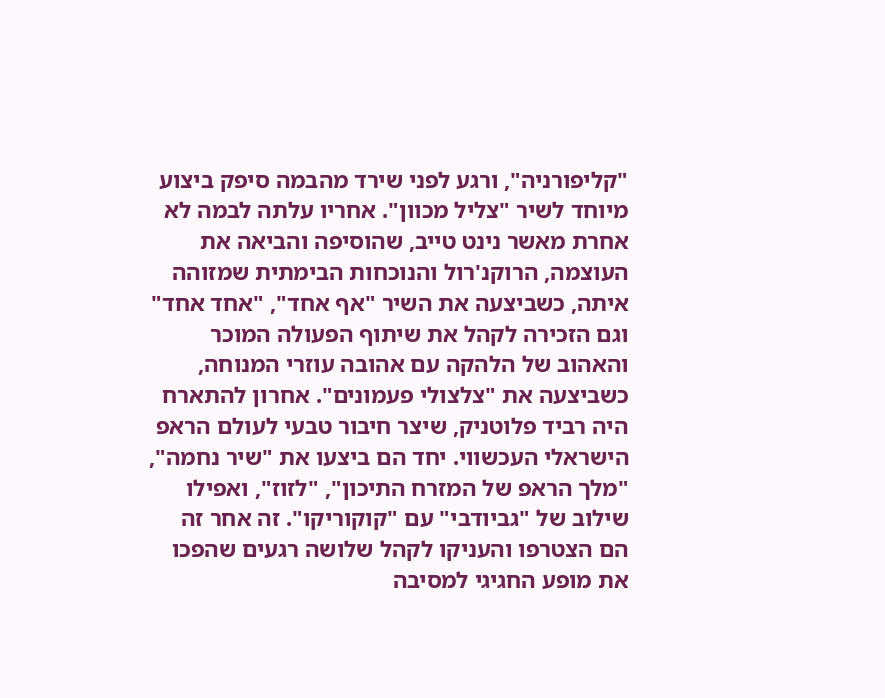"קליפורניה", ורגע לפני שירד מהבמה סיפק ביצוע מיוחד לשיר "צליל מכוון". אחריו עלתה לבמה לא אחרת מאשר נינט טייב, שהוסיפה והביאה את העוצמה, הרוקנ'רול והנוכחות הבימתית שמזוהה איתה, כשביצעה את השיר "אף אחד", "אחד אחד" וגם הזכירה לקהל את שיתוף הפעולה המוכר והאהוב של הלהקה עם אהובה עוזרי המנוחה, כשביצעה את "צלצולי פעמונים". אחרון להתארח היה רביד פלוטניק, שיצר חיבור טבעי לעולם הראפ הישראלי העכשווי. יחד הם ביצעו את "שיר נחמה", "מלך הראפ של המזרח התיכון", "לזוז", ואפילו שילוב של "גביודבי" עם "קוקוריקו". זה אחר זה הם הצטרפו והעניקו לקהל שלושה רגעים שהפכו את מופע החגיגי למסיבה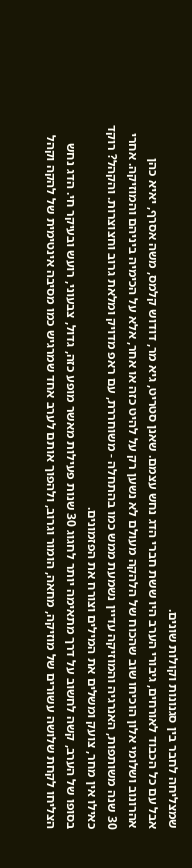שמצליחה לחבר בין סגנונות וקולות שונים.
אבל עם כל הכבוד לאורחים, גיבורי הערב היו ששת חברי הדג נחש עצמם. שאנן סטריט, גיא מר, דודוש קלמס, משה אסרף, יאיא כהן אהרונוב ושלומי אלון הוכיחו שוב שהכוח של הלהקה מעולם לא נשען רק על להיט כזה או אחר, אלא על הכימיה ביניהם והמוזיקה. אחרי 30 שנה משותפות, האנרגיה והמוזיקה עדיין נשמעת ממש כמו בהתחלה - משוחררת, עם ראפ מדויק ומלאת גרוב וחצוצרות. והקהל? רוקד כאילו אין מחר, צועק ומשלים את המילים וצורח את הפזמונים.
בסופו של הערב, קשה לחשוב על דרך מתאימה יותר לחגוג 30 שנות פעילות מאשר מופע כזה, גדול, צבעוני, רועש ובעיקר חי. הדג נחש הצליחו לקחת שלושה עשורים של מוזיקה, מחאה, הומור וגרוב, ולהפוך אותם לערב אחד שמרגיש כמו מסיבה אינטימית של להקה וקהל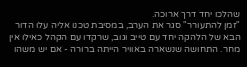שהלכו יחד דרך ארוכה.
"זמן להתעורר" סגר את הערב, במסיבת טכנו אליה עלו הדור הבא של הלהקה יחד עם טייב וגוב, שרקדו עם הקהל כאילו אין מחר. התחושה שנשארה באוויר הייתה ברורה - אם יש משהו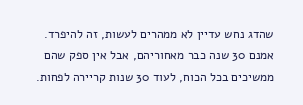שהדג נחש עדיין לא ממהרים לעשות, זה להיפרד. אמנם 30 שנה כבר מאחוריהם, אבל אין ספק שהם ממשיכים בכל הכוח, לעוד 30 שנות קריירה לפחות.